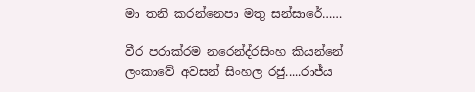මා තනි කරන්නෙපා මතු සන්සාරේ……

වීර පරාක්රම නරෙන්ද්රසිංහ කියන්නේ ලංකාවේ අවසන් සිංහල රජු.....රාජ්ය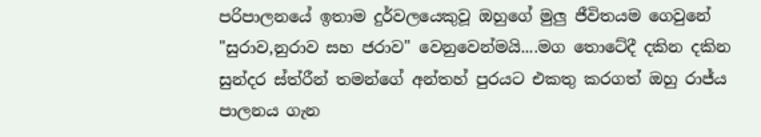පරිපාලනයේ ඉතාම දුර්වලයෙකුවූ ඔහුගේ මුලු ජීවිතයම ගෙවුනේ "සුරාව,නුරාව සහ ජරාව" වෙනුවෙන්මයි....මග තොටේදී දකින දකින සුන්දර ස්ත්රීන් තමන්ගේ අන්තහ් පුරයට එකතු කරගත් ඔහු රාජ්ය පාලනය ගැන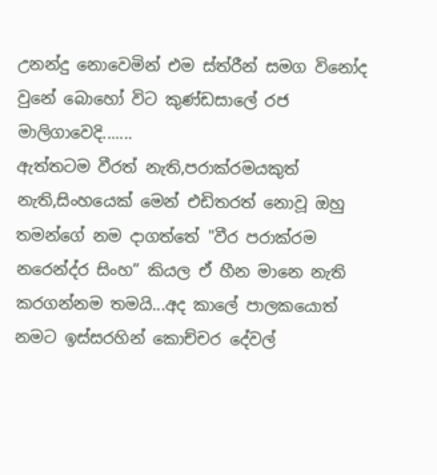උනන්දු නොවෙමින් එම ස්ත්රීන් සමග විනෝද වුනේ බොහෝ විට කුණ්ඩසාලේ රජ මාලිගාවෙදි.......
ඇත්තටම වීරත් නැති,පරාක්රමයකුත් නැති,සිංහයෙක් මෙන් එඩිතරත් නොවූ ඔහු තමන්ගේ නම දාගත්තේ "වීර පරාක්රම නරෙන්ද්ර සිංහ” කියල ඒ හීන මානෙ නැති කරගන්නම තමයි...අද කාලේ පාලකයොත් නමට ඉස්සරහින් කොච්චර දේවල්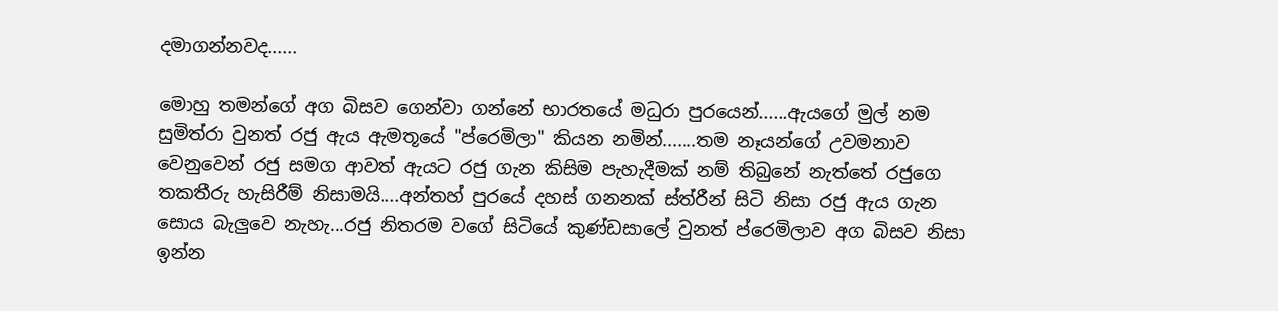දමාගන්නවද......

මොහු තමන්ගේ අග බිසව ගෙන්වා ගන්නේ භාරතයේ මධුරා පුරයෙන්......ඇයගේ මුල් නම සුමිත්රා වුනත් රජු ඇය ඇමතූයේ "ප්රෙමිලා" කියන නමින්.......තම නෑයන්ගේ උවමනාව වෙනුවෙන් රජු සමග ආවත් ඇයට රජු ගැන කිසිම පැහැදීමක් නම් තිබුනේ නැත්තේ රජුගෙ තකතීරු හැසිරීම් නිසාමයි....අන්තහ් පුරයේ දහස් ගනනක් ස්ත්රීන් සිටි නිසා රජු ඇය ගැන සොය බැලුවෙ නැහැ...රජු නිතරම වගේ සිටියේ කුණ්ඩසාලේ වුනත් ප්රෙමිලාව අග බිසව නිසා ඉන්න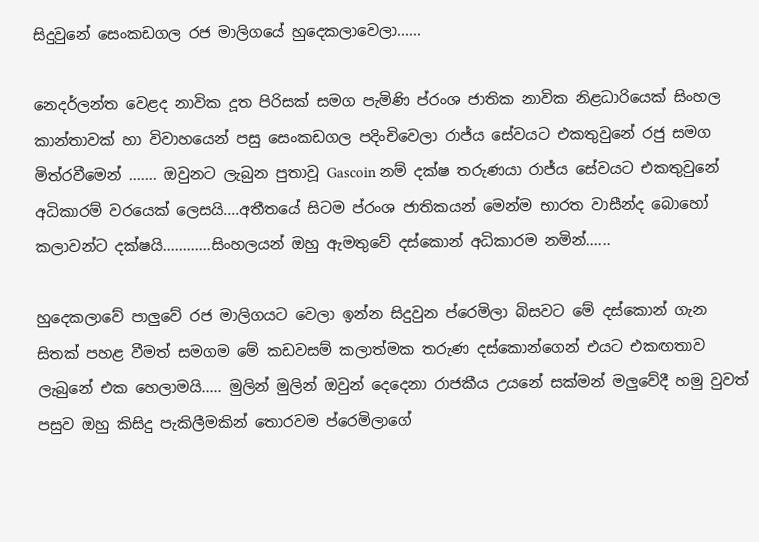සිදුවුනේ සෙංකඩගල රජ මාලිගයේ හුදෙකලාවෙලා......

නෙදර්ලන්ත වෙළද නාවික දූත පිරිසක් සමග පැමිණි ප්රංශ ජාතික නාවික නිළධාරියෙක් සිංහල කාන්තාවක් හා විවාහයෙන් පසු සෙංකඩගල පදිංචිවෙලා රාජ්ය සේවයට එකතුවුනේ රජු සමග මිත්රවීමෙන් ....... ඔවුනට ලැබුන පුතාවූ Gascoin නම් දක්ෂ තරුණයා රාජ්ය සේවයට එකතුවුනේ අධිකාරම් වරයෙක් ලෙසයි....අතීතයේ සිටම ප්රංශ ජාතිකයන් මෙන්ම භාරත වාසීන්ද බොහෝ කලාවන්ට දක්ෂයි............සිංහලයන් ඔහු ඇමතුවේ දස්කොන් අධිකාරම නමින්......

හුදෙකලාවේ පාලුවේ රජ මාලිගයට වෙලා ඉන්න සිදුවුන ප්රෙමිලා බිසවට මේ දස්කොන් ගැන සිතක් පහළ වීමත් සමගම මේ කඩවසම් කලාත්මක තරුණ දස්කොන්ගෙන් එයට එකඟතාව ලැබුනේ එක හෙලාමයි..... මුලින් මුලින් ඔවුන් දෙදෙනා රාජකීය උයනේ සක්මන් මලුවේදී හමු වුවත් පසුව ඔහු කිසිදු පැකිලීමකින් තොරවම ප්රෙමිලාගේ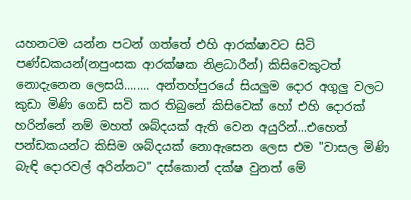යහනටම යන්න පටන් ගත්තේ එහි ආරක්ෂාවට සිටි පණ්ඩකයන්(නපුංසක ආරක්ෂක නිළධාරීන්) කිසිවෙකුටත් නොදැනෙන ලෙසයි........ අන්තහ්පුරයේ සියලුම දොර අගුලු වලට කුඩා මිණි ගෙඩි සවි කර තිබුනේ කිසිවෙක් හෝ එහි දොරක් හරින්නේ නම් මහත් ශබ්දයක් ඇති වෙන අයුරින්...එහෙත් පන්ඩකයන්ට කිසිම ශබ්දයක් නොඇසෙන ලෙස එම "වාසල මිණි බැඳි දොරවල් අරින්නට" දස්කොන් දක්ෂ වුනත් මේ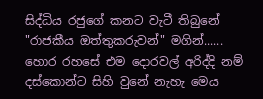සිද්ධිය රජුගේ කනට වැටී තිබුනේ "රාජකීය ඔත්තුකරුවන්" මගින්...... හොර රහසේ එම දොරවල් අරිද්දි නම් දස්කොන්ට සිහි වුනේ නැහැ මෙය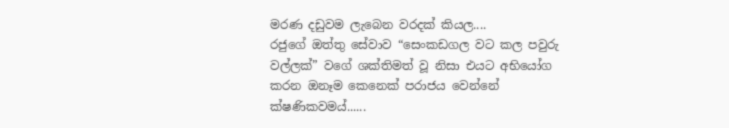මරණ දඩුවම ලැබෙන වරදක් කියල....
රජුගේ ඔත්තු සේවාව “සෙංකඩගල වට කල පවුරු වල්ලක්” වගේ ශක්තිමත් වූ නිසා එයට අභියෝග කරන ඔනෑම කෙනෙක් පරාජය වෙන්නේ ක්ෂණිකවමය්......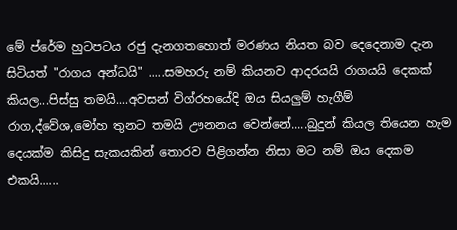මේ ප්රේම හුටපටය රජු දැනගතහොත් මරණය නියත බව දෙදෙනාම දැන සිටියත් "රාගය අන්ධයි" .....සමහරු නම් කියනව ආදරයයි රාගයයි දෙකක් කියල...පිස්සු තමයි....අවසන් විග්රහයේදි ඔය සියලුම් හැගීම් රාග,ද්වේශ,මෝහ තුනට තමයි ඌනනය වෙන්නේ.....බුදුන් කියල තියෙන හැම දෙයක්ම කිසිදු සැකයකින් තොරව පිළිගන්න නිසා මට නම් ඔය දෙකම එකයි......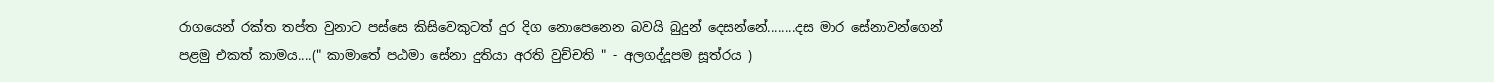රාගයෙන් රක්ත තප්ත වුනාට පස්සෙ කිසිවෙකුටත් දුර දිග නොපෙනෙන බවයි බුදුන් දෙසන්නේ........දස මාර සේනාවන්ගෙන් පළමු එකත් කාමය....(" කාමාතේ පඨමා සේනා දුතියා අරති වුච්චති " - අලගද්දූපම සූත්රය )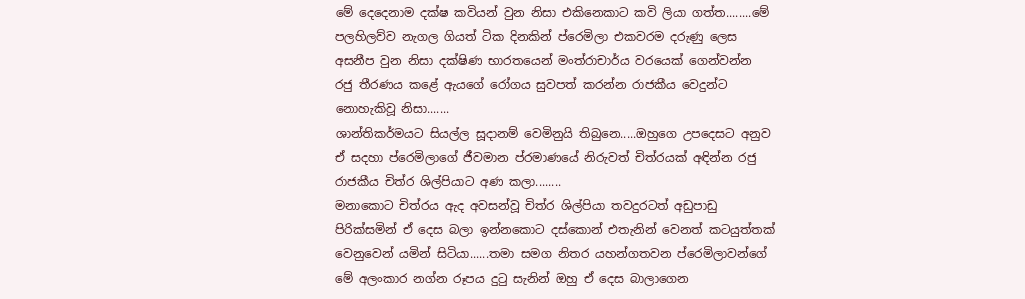මේ දෙදෙනාම දක්ෂ කවියන් වුන නිසා එකිනෙකාට කවි ලියා ගත්ත........මේ පලහිලව්ව නැගල ගියත් ටික දිනකින් ප්රෙමිලා එකවරම දරුණු ලෙස අසනීප වුන නිසා දක්ෂිණ භාරතයෙන් මංත්රාචාර්ය වරයෙක් ගෙන්වන්න රජු තීරණය කළේ ඇයගේ රෝගය සුවපත් කරන්න රාජකීය වෙදුන්ට නොහැකිවූ නිසා.......
ශාන්තිකර්මයට සියල්ල සූදානම් වෙමිනුයි තිබුනෙ.....ඔහුගෙ උපදෙසට අනුව ඒ සදහා ප්රෙමිලාගේ ජීවමාන ප්රමාණයේ නිරුවත් චිත්රයක් අඳින්න රජු රාජකීය චිත්ර ශිල්පියාට අණ කලා........
මනාකොට චිත්රය ඇද අවසන්වූ චිත්ර ශිල්පියා තවදුරටත් අඩුපාඩු පිරික්සමින් ඒ දෙස බලා ඉන්නකොට දස්කොන් එතැනින් වෙනත් කටයුත්තක් වෙනුවෙන් යමින් සිටියා......තමා සමග නිතර යහන්ගතවන ප්රෙමිලාවන්ගේ මේ අලංකාර නග්න රූපය දුටු සැනින් ඔහු ඒ දෙස බාලාගෙන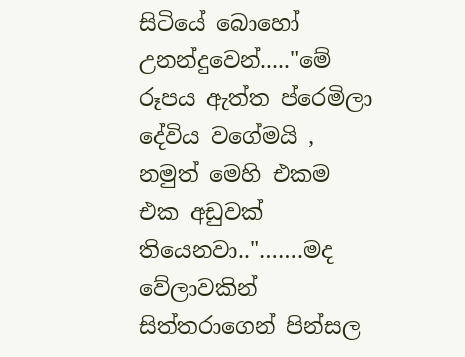සිටියේ බොහෝ උනන්දුවෙන්....."මේ රූපය ඇත්ත ප්රෙමිලා දේවිය වගේමයි , නමුත් මෙහි එකම එක අඩුවක් තියෙනවා.."…….මද වේලාවකින් සිත්තරාගෙන් පින්සල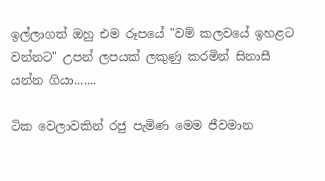ඉල්ලාගත් ඔහු එම රූපයේ "වම් කලවයේ ඉහළට වන්නට" උපන් ලපයක් ලකුණු කරමින් සිනාසී යන්න ගියා.......

ටික වෙලාවකින් රජු පැමිණ මෙම ජීවමාන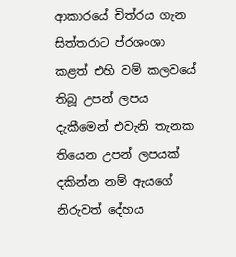ආකාරයේ චිත්රය ගැන සිත්තරාට ප්රශංශා කළත් එහි වම් කලවයේ තිබූ උපන් ලපය දැකීමෙන් එවැනි තැනක තියෙන උපන් ලපයක් දකින්න නම් ඇයගේ නිරුවත් දේහය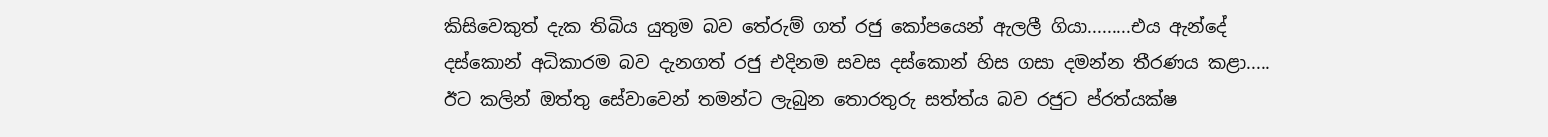කිසිවෙකුත් දැක තිබිය යුතුම බව තේරුම් ගත් රජු කෝපයෙන් ඇලලී ගියා.........එය ඇන්දේ දස්කොන් අධිකාරම බව දැනගත් රජු එදිනම සවස දස්කොන් හිස ගසා දමන්න තීරණය කළා..... ඊට කලින් ඔත්තු සේවාවෙන් තමන්ට ලැබුන තොරතුරු සත්ත්ය බව රජුට ප්රත්යක්ෂ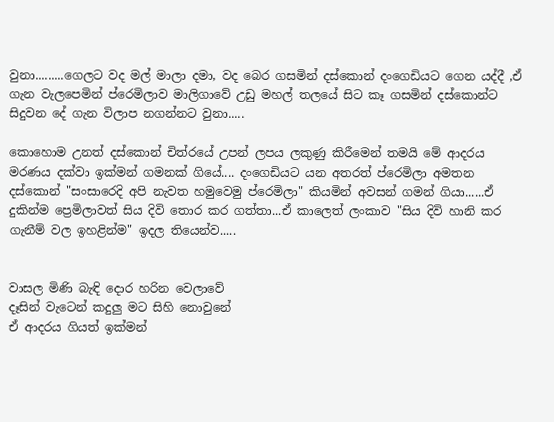වුනා.........ගෙලට වද මල් මාලා දමා, වද බෙර ගසමින් දස්කොන් දංගෙඩියට ගෙන යද්දී ,ඒ ගැන වැලපෙමින් ප්රෙමිලාව මාලිගාවේ උඩු මහල් තලයේ සිට කෑ ගසමින් දස්කොන්ට සිදුවන දේ ගැන විලාප නගන්නට වුනා.....

කොහොම උනත් දස්කොන් චිත්රයේ උපන් ලපය ලකුණු කිරීමෙන් තමයි මේ ආදරය මරණය දක්වා ඉක්මන් ගමනක් ගියේ.... දංගෙඩියට යන අතරත් ප්රෙමිලා අමතන දස්කොන් "සංසාරෙදි අපි නැවත හමුවෙමු ප්රෙමිලා" කියමින් අවසන් ගමන් ගියා......ඒ දුකින්ම ප්‍රෙමිලාවත් සිය දිවි තොර කර ගත්තා...ඒ කාලෙත් ලංකාව "සිය දිවි හානි කර ගැනීම් වල ඉහළින්ම" ඉදල තියෙන්ව.....


වාසල මිණි බැඳි දොර හරින වෙලාවේ
දෑසින් වැටෙන් කදුලු මට සිහි නොවුනේ
ඒ ආදරය ගියත් ඉක්මන්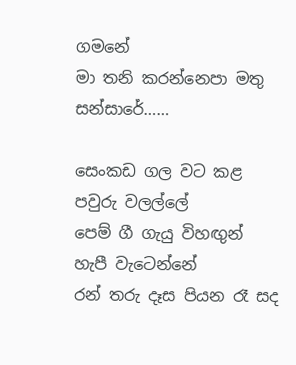ගමනේ
මා තනි කරන්නෙපා මතු සන්සාරේ……

සෙංකඩ ගල වට කළ පවුරු වලල්ලේ
පෙම් ගී ගැයු විහඟුන් හැපී වැටෙන්නේ
රන් තරු දෑස පියන රෑ සද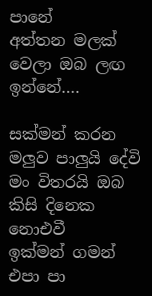පානේ
අත්තන මලක් වෙලා ඔබ ලඟ ඉන්නේ….

සක්මන් කරන මලුව පාලුයි දේවි
මං විතරයි ඔබ කිසි දිනෙක නොඑවී
ඉක්මන් ගමන් එපා පා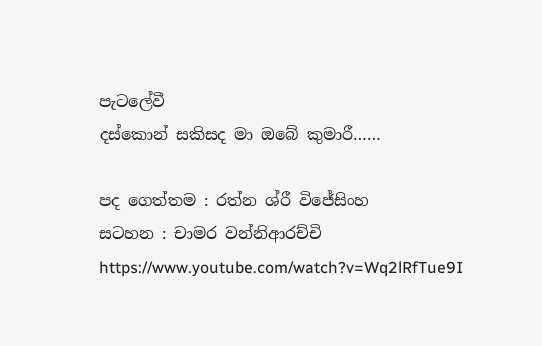පැටලේවී
දස්කොන් සකිසද මා ඔබේ කුමාරී……

පද ගෙත්තම : රත්න ශ්රී විජේසිංහ
සටහන : චාමර වන්නිආරච්චි
https://www.youtube.com/watch?v=Wq2lRfTue9I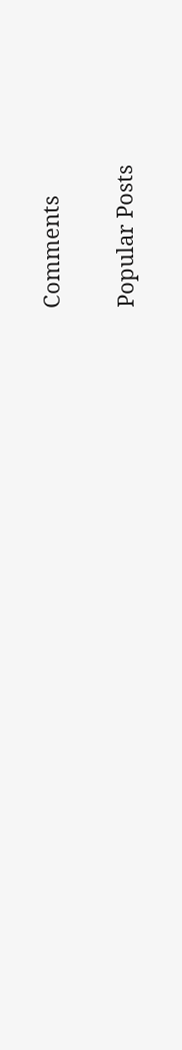Comments

Popular Posts